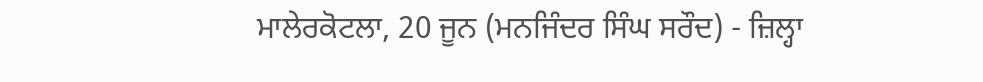ਮਾਲੇਰਕੋਟਲਾ, 20 ਜੂਨ (ਮਨਜਿੰਦਰ ਸਿੰਘ ਸਰੌਦ) - ਜ਼ਿਲ੍ਹਾ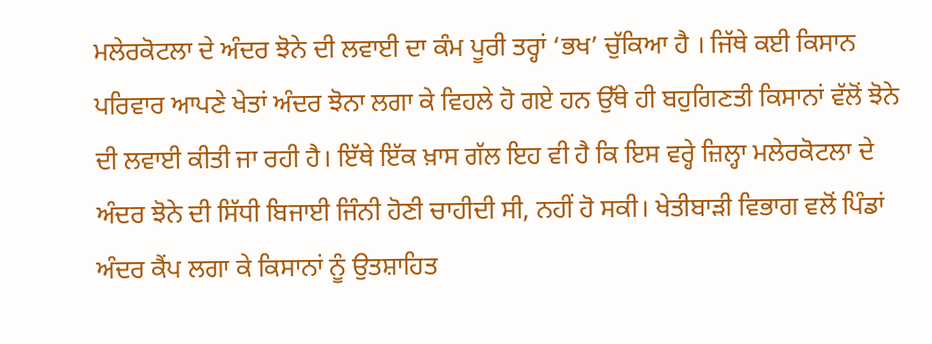ਮਲੇਰਕੋਟਲਾ ਦੇ ਅੰਦਰ ਝੋਨੇ ਦੀ ਲਵਾਈ ਦਾ ਕੰਮ ਪੂਰੀ ਤਰ੍ਹਾਂ ‘ਭਖ’ ਚੁੱਕਿਆ ਹੈ । ਜਿੱਥੇ ਕਈ ਕਿਸਾਨ ਪਰਿਵਾਰ ਆਪਣੇ ਖੇਤਾਂ ਅੰਦਰ ਝੋਨਾ ਲਗਾ ਕੇ ਵਿਹਲੇ ਹੋ ਗਏ ਹਨ ਉੱਥੇ ਹੀ ਬਹੁਗਿਣਤੀ ਕਿਸਾਨਾਂ ਵੱਲੋਂ ਝੋਨੇ ਦੀ ਲਵਾਈ ਕੀਤੀ ਜਾ ਰਹੀ ਹੈ। ਇੱਥੇ ਇੱਕ ਖ਼ਾਸ ਗੱਲ ਇਹ ਵੀ ਹੈ ਕਿ ਇਸ ਵਰ੍ਹੇ ਜ਼ਿਲ੍ਹਾ ਮਲੇਰਕੋਟਲਾ ਦੇ ਅੰਦਰ ਝੋਨੇ ਦੀ ਸਿੱਧੀ ਬਿਜਾਈ ਜਿੰਨੀ ਹੋਣੀ ਚਾਹੀਦੀ ਸੀ, ਨਹੀਂ ਹੋ ਸਕੀ। ਖੇਤੀਬਾੜੀ ਵਿਭਾਗ ਵਲੋਂ ਪਿੰਡਾਂ ਅੰਦਰ ਕੈਂਪ ਲਗਾ ਕੇ ਕਿਸਾਨਾਂ ਨੂੰ ਉਤਸ਼ਾਹਿਤ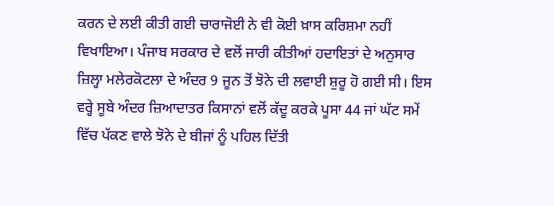ਕਰਨ ਦੇ ਲਈ ਕੀਤੀ ਗਈ ਚਾਰਾਜੋਈ ਨੇ ਵੀ ਕੋਈ ਖ਼ਾਸ ਕਰਿਸ਼ਮਾ ਨਹੀਂ ਵਿਖਾਇਆ। ਪੰਜਾਬ ਸਰਕਾਰ ਦੇ ਵਲੋਂ ਜਾਰੀ ਕੀਤੀਆਂ ਹਦਾਇਤਾਂ ਦੇ ਅਨੁਸਾਰ ਜ਼ਿਲ੍ਹਾ ਮਲੇਰਕੋਟਲਾ ਦੇ ਅੰਦਰ 9 ਜੂਨ ਤੋਂ ਝੋਨੇ ਦੀ ਲਵਾਈ ਸ਼ੁਰੂ ਹੋ ਗਈ ਸੀ। ਇਸ ਵਰ੍ਹੇ ਸੂਬੇ ਅੰਦਰ ਜ਼ਿਆਦਾਤਰ ਕਿਸਾਨਾਂ ਵਲੋਂ ਕੱਦੂ ਕਰਕੇ ਪੂਸਾ 44 ਜਾਂ ਘੱਟ ਸਮੇਂ ਵਿੱਚ ਪੱਕਣ ਵਾਲੇ ਝੋਨੇ ਦੇ ਬੀਜਾਂ ਨੂੰ ਪਹਿਲ ਦਿੱਤੀ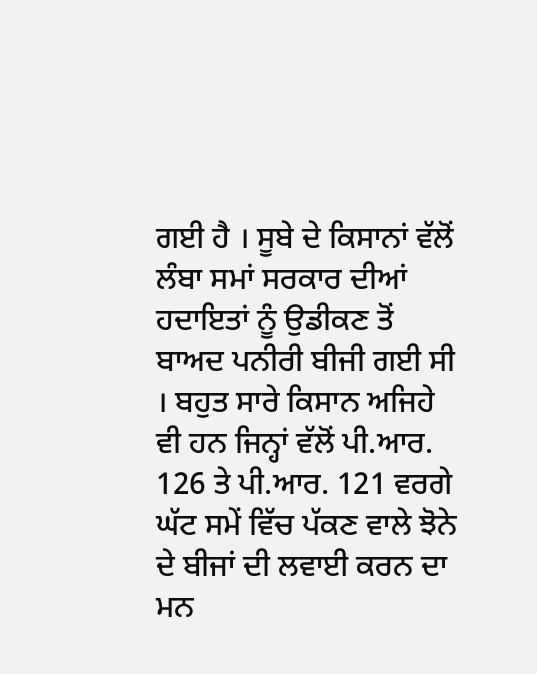ਗਈ ਹੈ । ਸੂਬੇ ਦੇ ਕਿਸਾਨਾਂ ਵੱਲੋਂ ਲੰਬਾ ਸਮਾਂ ਸਰਕਾਰ ਦੀਆਂ ਹਦਾਇਤਾਂ ਨੂੰ ਉਡੀਕਣ ਤੋਂ ਬਾਅਦ ਪਨੀਰੀ ਬੀਜੀ ਗਈ ਸੀ । ਬਹੁਤ ਸਾਰੇ ਕਿਸਾਨ ਅਜਿਹੇ ਵੀ ਹਨ ਜਿਨ੍ਹਾਂ ਵੱਲੋਂ ਪੀ.ਆਰ. 126 ਤੇ ਪੀ.ਆਰ. 121 ਵਰਗੇ ਘੱਟ ਸਮੇਂ ਵਿੱਚ ਪੱਕਣ ਵਾਲੇ ਝੋਨੇ ਦੇ ਬੀਜਾਂ ਦੀ ਲਵਾਈ ਕਰਨ ਦਾ ਮਨ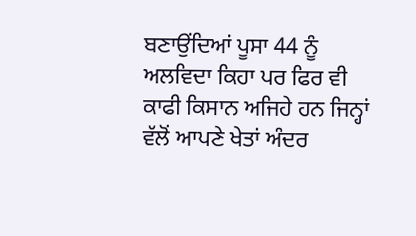ਬਣਾਉਂਦਿਆਂ ਪੂਸਾ 44 ਨੂੰ ਅਲਵਿਦਾ ਕਿਹਾ ਪਰ ਫਿਰ ਵੀ ਕਾਫੀ ਕਿਸਾਨ ਅਜਿਹੇ ਹਨ ਜਿਨ੍ਹਾਂ ਵੱਲੋਂ ਆਪਣੇ ਖੇਤਾਂ ਅੰਦਰ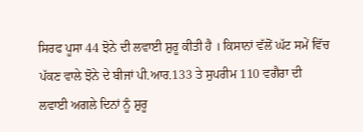ਸਿਰਫ ਪੂਸਾ 44 ਝੋਨੇ ਦੀ ਲਵਾਈ ਸ਼ੁਰੂ ਕੀਤੀ ਹੈ । ਕਿਸਾਨਾਂ ਵੱਲੋਂ ਘੱਟ ਸਮੇਂ ਵਿੱਚ ਪੱਕਣ ਵਾਲੇ ਝੋਨੇ ਦੇ ਬੀਜਾਂ ਪੀ.ਆਰ.133 ਤੇ ਸੁਪਰੀਮ 110 ਵਗੈਰਾ ਦੀ ਲਵਾਈ ਅਗਲੇ ਦਿਨਾਂ ਨੂੰ ਸ਼ੁਰੂ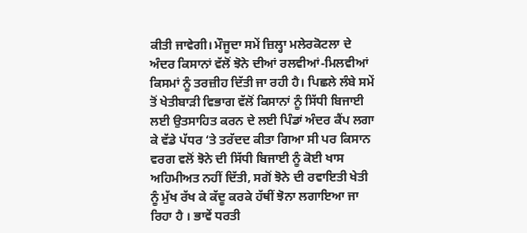ਕੀਤੀ ਜਾਵੇਗੀ। ਮੌਜੂਦਾ ਸਮੇਂ ਜ਼ਿਲ੍ਹਾ ਮਲੇਰਕੋਟਲਾ ਦੇ ਅੰਦਰ ਕਿਸਾਨਾਂ ਵੱਲੋਂ ਝੋਨੇ ਦੀਆਂ ਰਲਵੀਆਂ-ਮਿਲਵੀਆਂ ਕਿਸਮਾਂ ਨੂੰ ਤਰਜ਼ੀਹ ਦਿੱਤੀ ਜਾ ਰਹੀ ਹੈ। ਪਿਛਲੇ ਲੰਬੇ ਸਮੇਂ ਤੋਂ ਖੇਤੀਬਾੜੀ ਵਿਭਾਗ ਵੱਲੋਂ ਕਿਸਾਨਾਂ ਨੂੰ ਸਿੱਧੀ ਬਿਜਾਈ ਲਈ ਉਤਸਾਹਿਤ ਕਰਨ ਦੇ ਲਈ ਪਿੰਡਾਂ ਅੰਦਰ ਕੈਂਪ ਲਗਾ ਕੇ ਵੱਡੇ ਪੱਧਰ ‘ਤੇ ਤਰੱਦਦ ਕੀਤਾ ਗਿਆ ਸੀ ਪਰ ਕਿਸਾਨ ਵਰਗ ਵਲੋਂ ਝੋਨੇ ਦੀ ਸਿੱਧੀ ਬਿਜਾਈ ਨੂੰ ਕੋਈ ਖਾਸ ਅਹਿਮੀਅਤ ਨਹੀਂ ਦਿੱਤੀ, ਸਗੋਂ ਝੋਨੇ ਦੀ ਰਵਾਇਤੀ ਖੇਤੀ ਨੂੰ ਮੁੱਖ ਰੱਖ ਕੇ ਕੱਦੂ ਕਰਕੇ ਹੱਥੀਂ ਝੋਨਾ ਲਗਾਇਆ ਜਾ ਰਿਹਾ ਹੈ । ਭਾਵੇਂ ਧਰਤੀ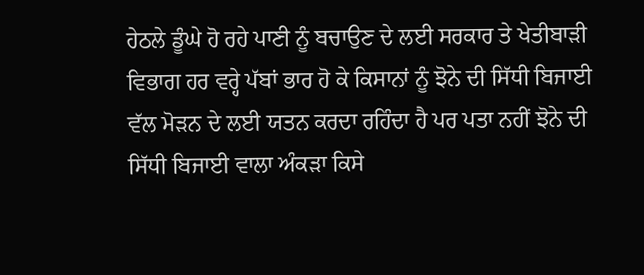ਹੇਠਲੇ ਡੂੰਘੇ ਹੋ ਰਹੇ ਪਾਣੀ ਨੂੰ ਬਚਾਉਣ ਦੇ ਲਈ ਸਰਕਾਰ ਤੇ ਖੇਤੀਬਾੜੀ ਵਿਭਾਗ ਹਰ ਵਰ੍ਹੇ ਪੱਬਾਂ ਭਾਰ ਹੋ ਕੇ ਕਿਸਾਨਾਂ ਨੂੰ ਝੋਨੇ ਦੀ ਸਿੱਧੀ ਬਿਜਾਈ ਵੱਲ ਮੋੜਨ ਦੇ ਲਈ ਯਤਨ ਕਰਦਾ ਰਹਿੰਦਾ ਹੈ ਪਰ ਪਤਾ ਨਹੀਂ ਝੋਨੇ ਦੀ ਸਿੱਧੀ ਬਿਜਾਈ ਵਾਲਾ ਅੰਕੜਾ ਕਿਸੇ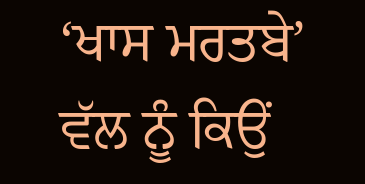‘ਖਾਸ ਮਰਤਬੇ’ ਵੱਲ ਨੂੰ ਕਿਉਂ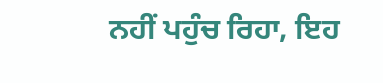ਨਹੀਂ ਪਹੁੰਚ ਰਿਹਾ, ਇਹ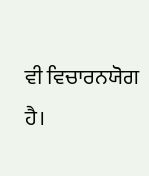ਵੀ ਵਿਚਾਰਨਯੋਗ ਹੈ।